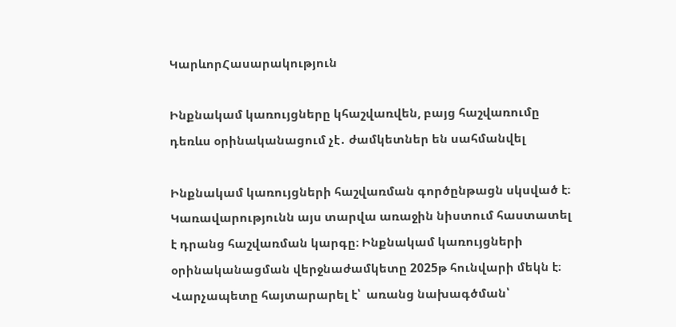ԿարևորՀասարակություն

Ինքնակամ կառույցները կհաշվառվեն, բայց հաշվառումը դեռևս օրինականացում չէ․ ժամկետներ են սահմանվել

Ինքնակամ կառույցների հաշվառման գործընթացն սկսված է։ Կառավարությունն այս տարվա առաջին նիստում հաստատել է դրանց հաշվառման կարգը։ Ինքնակամ կառույցների օրինականացման վերջնաժամկետը 2025թ հունվարի մեկն է։ Վարչապետը հայտարարել է՝  առանց նախագծման՝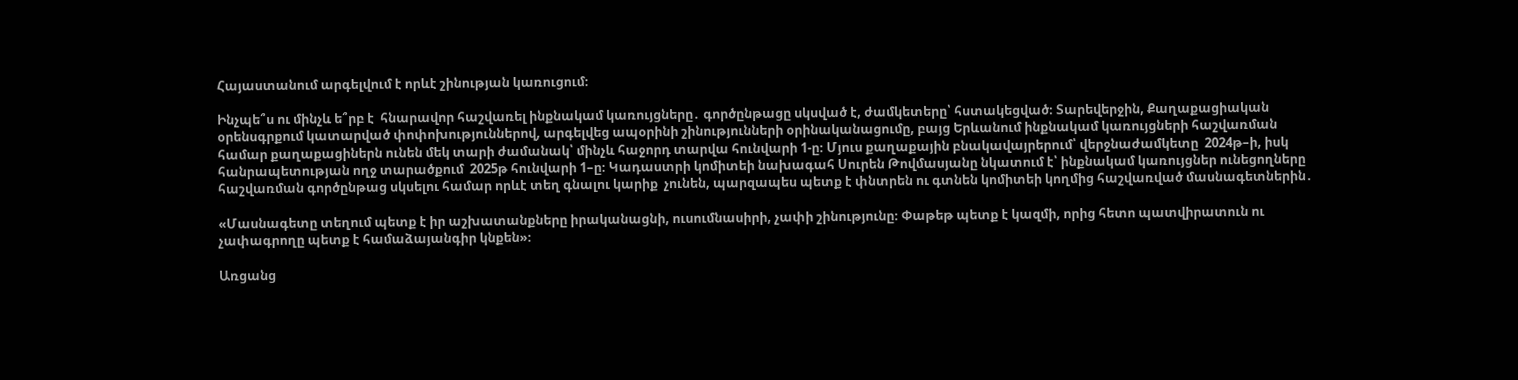Հայաստանում արգելվում է որևէ շինության կառուցում։

Ինչպե՞ս ու մինչև ե՞րբ է  հնարավոր հաշվառել ինքնակամ կառույցները․ գործընթացը սկսված է, ժամկետերը՝ հստակեցված։ Տարեվերջին, Քաղաքացիական օրենսգրքում կատարված փոփոխություններով, արգելվեց ապօրինի շինությունների օրինականացումը, բայց Երևանում ինքնակամ կառույցների հաշվառման համար քաղաքացիներն ունեն մեկ տարի ժամանակ՝ մինչև հաջորդ տարվա հունվարի 1-ը։ Մյուս քաղաքային բնակավայրերում՝ վերջնաժամկետը  2024թ–ի, իսկ հանրապետության ողջ տարածքում  2025թ հունվարի 1–ը։ Կադաստրի կոմիտեի նախագահ Սուրեն Թովմասյանը նկատում է՝ ինքնակամ կառույցներ ունեցողները հաշվառման գործընթաց սկսելու համար որևէ տեղ գնալու կարիք  չունեն, պարզապես պետք է փնտրեն ու գտնեն կոմիտեի կողմից հաշվառված մասնագետներին․

«Մասնագետը տեղում պետք է իր աշխատանքները իրականացնի, ուսումնասիրի, չափի շինությունը։ Փաթեթ պետք է կազմի, որից հետո պատվիրատուն ու չափագրողը պետք է համաձայանգիր կնքեն»։

Առցանց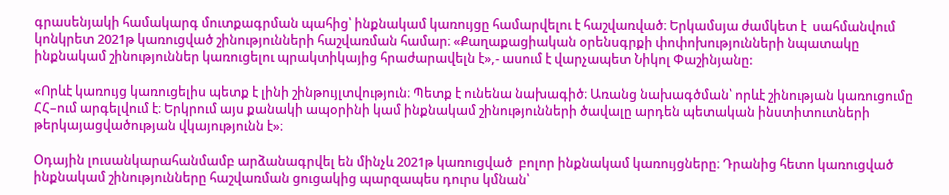գրասենյակի համակարգ մուտքագրման պահից՝ ինքնակամ կառույցը համարվելու է հաշվառված։ Երկամսյա ժամկետ է  սահմանվում  կոնկրետ 2021թ կառուցված շինությունների հաշվառման համար։ «Քաղաքացիական օրենսգրքի փոփոխությունների նպատակը ինքնակամ շինություններ կառուցելու պրակտիկայից հրաժարավելն է»,- ասում է վարչապետ Նիկոլ Փաշինյանը:

«Որևէ կառույց կառուցելիս պետք է լինի շինթույլտվություն։ Պետք է ունենա նախագիծ։ Առանց նախագծման՝ որևէ շինության կառուցումը ՀՀ–ում արգելվում է։ Երկրում այս քանակի ապօրինի կամ ինքնակամ շինությունների ծավալը արդեն պետական ինստիտուտների թերկայացվածության վկայությունն է»։

Օդային լուսանկարահանմամբ արձանագրվել են մինչև 2021թ կառուցված  բոլոր ինքնակամ կառույցները։ Դրանից հետո կառուցված ինքնակամ շինությունները հաշվառման ցուցակից պարզապես դուրս կմնան՝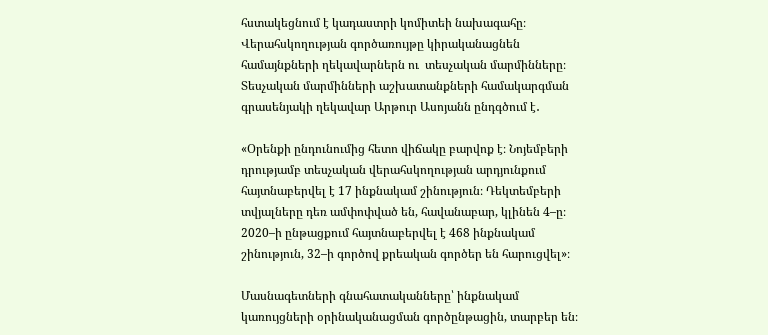հստակեցնում է կադաստրի կոմիտեի նախագահը։  Վերահսկողության գործառույթը կիրականացնեն համայնքների ղեկավարներն ու  տեսչական մարմինները։ Տեսչական մարմինների աշխատանքների համակարգման գրասենյակի ղեկավար Արթուր Ասոյանն ընդգծում է․

«Օրենքի ընդունումից հետո վիճակը բարվոք է։ Նոյեմբերի դրությամբ տեսչական վերահսկողության արդյունքում հայտնաբերվել է 17 ինքնակամ շինություն։ Դեկտեմբերի տվյալները դեռ ամփոփված են, հավանաբար, կլինեն 4–ը։ 2020–ի ընթացքում հայտնաբերվել է 468 ինքնակամ շինություն, 32–ի գործով քրեական գործեր են հարուցվել»։

Մասնագետների գնահատականները՝ ինքնակամ կառույցների օրինականացման գործընթացին, տարբեր են։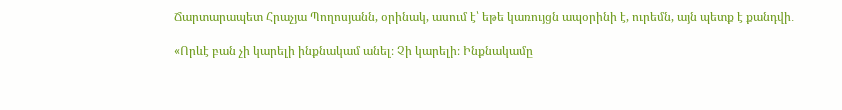Ճարտարապետ Հրաչյա Պողոսյանն, օրինակ, ասում է՝ եթե կառույցն ապօրինի է, ուրեմն, այն պետք է քանդվի․

«Որևէ բան չի կարելի ինքնակամ անել։ Չի կարելի։ Ինքնակամը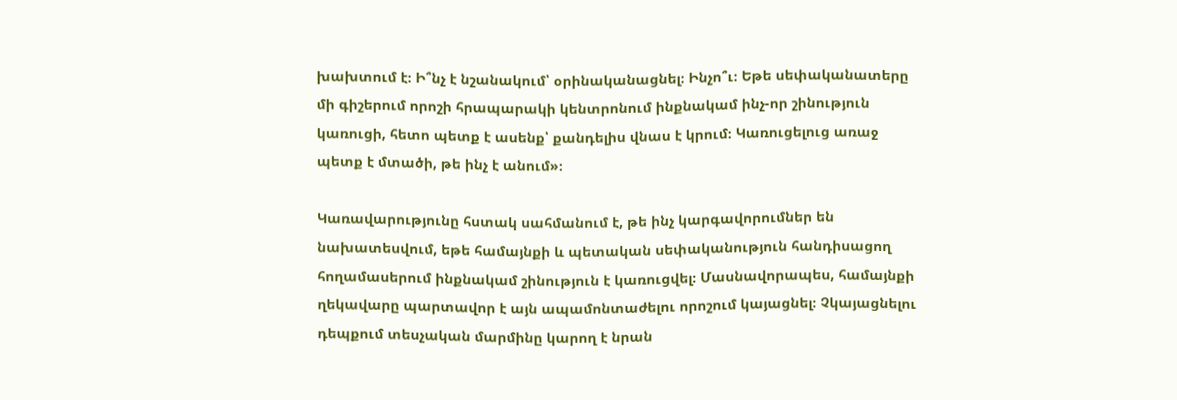խախտում է։ Ի՞նչ է նշանակում՝ օրինականացնել։ Ինչո՞ւ։ Եթե սեփականատերը մի գիշերում որոշի հրապարակի կենտրոնում ինքնակամ ինչ-որ շինություն կառուցի, հետո պետք է ասենք՝ քանդելիս վնաս է կրում։ Կառուցելուց առաջ պետք է մտածի, թե ինչ է անում»։

Կառավարությունը հստակ սահմանում է, թե ինչ կարգավորումներ են նախատեսվում, եթե համայնքի և պետական սեփականություն հանդիսացող հողամասերում ինքնակամ շինություն է կառուցվել։ Մասնավորապես, համայնքի ղեկավարը պարտավոր է այն ապամոնտաժելու որոշում կայացնել։ Չկայացնելու դեպքում տեսչական մարմինը կարող է նրան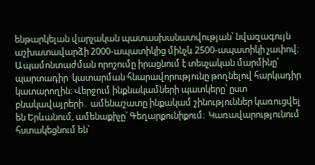ենթարկելան վարչական պատասխանատվության՝ նվազագույն աշխատավարձի 2000-ապատիկից մինչև 2500-ապատիկի չափով։ Ապամոնտաժման որոշումը իրացնում է տեսչական մարմինը՝ պարտադիր  կատարման հնարավորությունը թողնելով հարկադիր կատարողին։ Վերջում ինքնակամների պատկերը՝ ըստ բնակավայրերի․ ամենաշատը ինքակամ շինություններ կառուցվել են Երևանում, ամենաքիչը՝ Գեղարքունիքում։  Կառավարությունում հստակեցնում են՝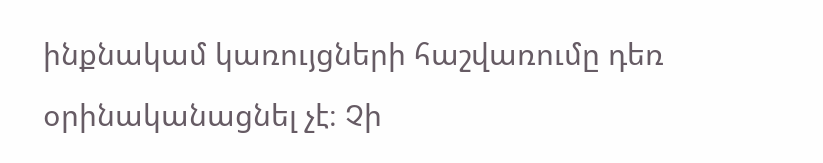ինքնակամ կառույցների հաշվառումը դեռ օրինականացնել չէ։ Չի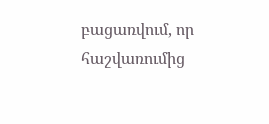բացառվում, որ հաշվառումից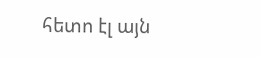հետո էլ այն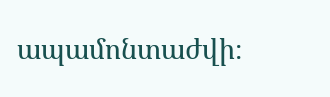ապամոնտաժվի։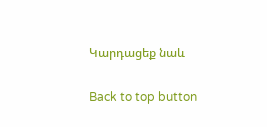Կարդացեք նաև

Back to top button